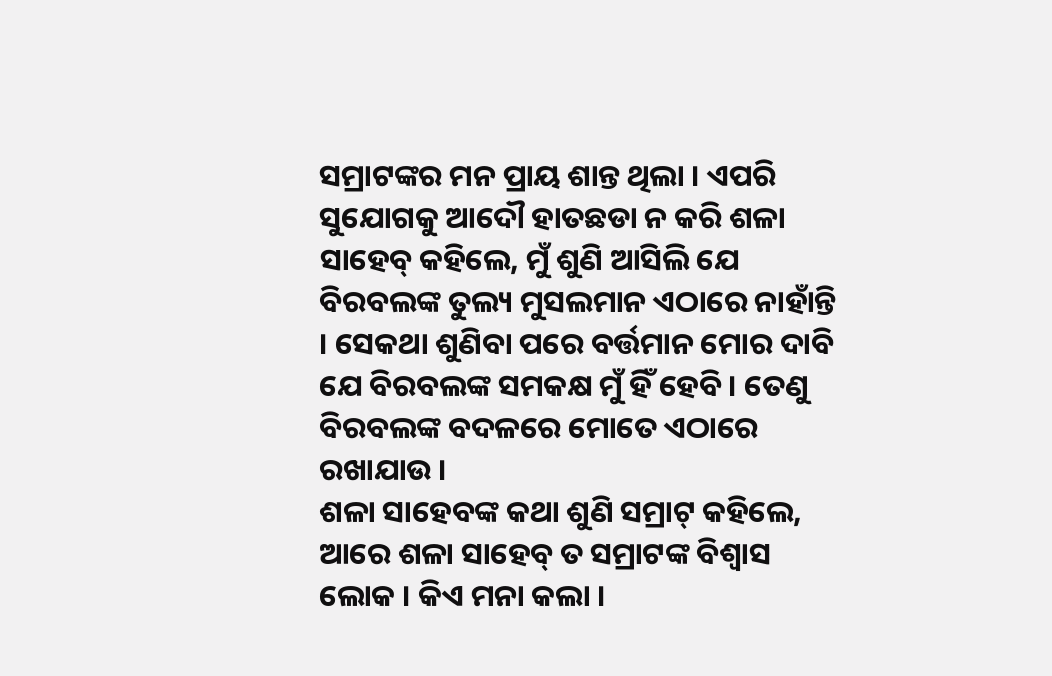ସମ୍ରାଟଙ୍କର ମନ ପ୍ରାୟ ଶାନ୍ତ ଥିଲା । ଏପରି ସୁଯୋଗକୁ ଆଦୌ ହାତଛଡା ନ କରି ଶଳା ସାହେବ୍ କହିଲେ, ମୁଁ ଶୁଣି ଆସିଲି ଯେ ବିରବଲଙ୍କ ତୁଲ୍ୟ ମୁସଲମାନ ଏଠାରେ ନାହାଁନ୍ତି । ସେକଥା ଶୁଣିବା ପରେ ବର୍ତ୍ତମାନ ମୋର ଦାବି ଯେ ବିରବଲଙ୍କ ସମକକ୍ଷ ମୁଁ ହିଁ ହେବି । ତେଣୁ ବିରବଲଙ୍କ ବଦଳରେ ମୋତେ ଏଠାରେ ରଖାଯାଉ ।
ଶଳା ସାହେବଙ୍କ କଥା ଶୁଣି ସମ୍ରାଟ୍ କହିଲେ, ଆରେ ଶଳା ସାହେବ୍ ତ ସମ୍ରାଟଙ୍କ ବିଶ୍ୱାସ ଲୋକ । କିଏ ମନା କଲା ।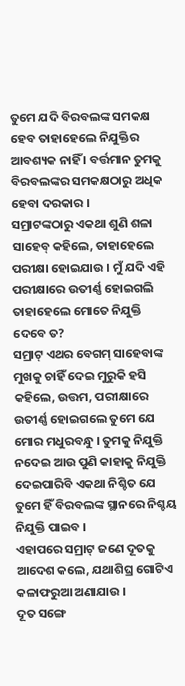ତୁମେ ଯଦି ବିରବଲଙ୍କ ସମକକ୍ଷ ହେବ ତାହାହେଲେ ନିଯୁକ୍ତିର ଆବଶ୍ୟକ ନାହିଁ । ବର୍ତ୍ତମାନ ତୁମକୁ ବିରବଲଙ୍କର ସମକକ୍ଷଠାରୁ ଅଧିକ ହେବା ଦରକାର ।
ସମ୍ରାଟଙ୍କଠାରୁ ଏକଥା ଶୁଣି ଶଳା ସାହେବ୍ କହିଲେ, ତାହାହେଲେ ପରୀକ୍ଷା ହୋଇଯାଉ । ମୁଁ ଯଦି ଏହି ପରୀକ୍ଷାରେ ଉତୀର୍ଣ୍ଣ ହୋଇଗଲି ତାହାହେଲେ ମୋତେ ନିଯୁକ୍ତି ଦେବେ ତ?
ସମ୍ରାଟ୍ ଏଥର ବେଗମ୍ ସାହେବାଙ୍କ ମୁଖକୁ ଚାହିଁ ଦେଇ ମୁରୁକି ହସି କହିଲେ, ଉତ୍ତମ, ପରୀକ୍ଷାରେ ଉତୀର୍ଣ୍ଣ ହୋଇଗଲେ ତୁମେ ଯେ ମୋର ମଧୁରବନ୍ଧୁ । ତୁମକୁ ନିଯୁକ୍ତି ନଦେଇ ଆଉ ପୁଣି କାହାକୁ ନିଯୁକ୍ତି ଦେଇପାରିବି ଏକଥା ନିଶ୍ଚିତ ଯେ ତୁମେ ହିଁ ବିରବଲଙ୍କ ସ୍ଥାନରେ ନିଶ୍ଚୟ ନିଯୁକ୍ତି ପାଇବ ।
ଏହାପରେ ସମ୍ରାଟ୍ ଜଣେ ଦୂତକୁ ଆଦେଶ କଲେ, ଯଥାଶିଘ୍ର ଗୋଟିଏ କଳାଫରୁଆ ଅଣାଯାଉ ।
ଦୂତ ସଙ୍ଗେ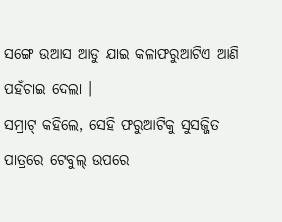ସଙ୍ଗେ ଉଆସ ଆଡୁ ଯାଇ କଳାଫରୁଆଟିଏ ଆଣି ପହଁଚାଇ ଦେଲା ।
ସମ୍ରାଟ୍ କହିଲେ, ସେହି ଫରୁଆଟିକୁ ସୁସଜ୍ଜିତ ପାତ୍ରରେ ଟେବୁଲ୍ ଉପରେ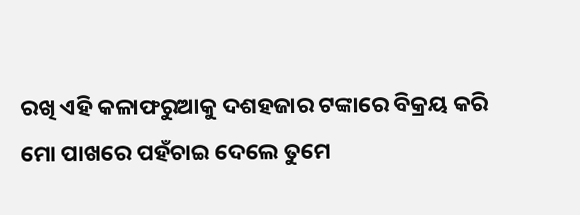ରଖି ଏହି କଳାଫରୁଆକୁ ଦଶହଜାର ଟଙ୍କାରେ ବିକ୍ରୟ କରି ମୋ ପାଖରେ ପହଁଚାଇ ଦେଲେ ତୁମେ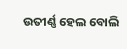ଉତୀର୍ଣ୍ଣ ହେଲ ବୋଲି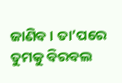ଜାଣିବ । ତା’ପରେ ତୁମକୁ ବିରବଲ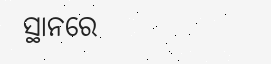ସ୍ଥାନରେ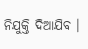ନିଯୁକ୍ତି ଦିଆଯିବ ।